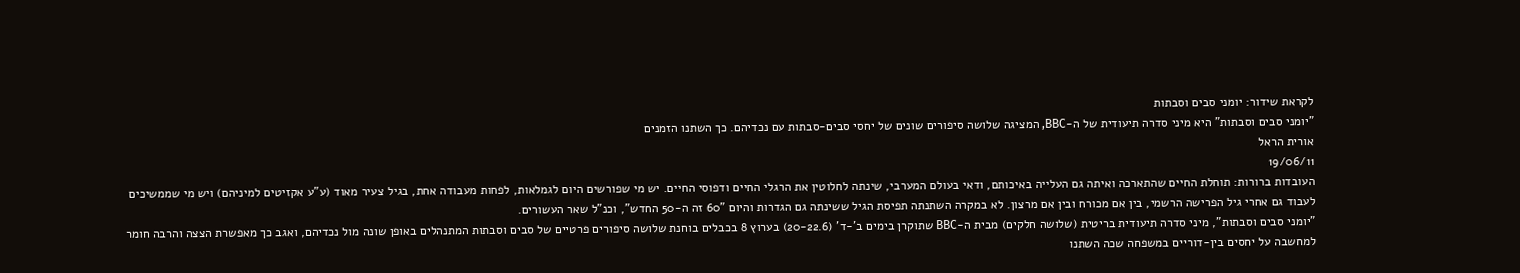לקראת שידור: יומני סבים וסבתות
"יומני סבים וסבתות" היא מיני סדרה תיעודית של ה-BBC, המציגה שלושה סיפורים שונים של יחסי סבים-סבתות עם נכדיהם. כך השתנו הזמנים
אורית הראל
19/06/11
העובדות ברורות: תוחלת החיים שהתארכה ואיתה גם העלייה באיכותם, ודאי בעולם המערבי, שינתה לחלוטין את הרגלי החיים ודפוסי החיים. יש מי שפורשים היום לגמלאות, לפחות מעבודה אחת, בגיל צעיר מאוד (ע"ע אקזיטים למיניהם) ויש מי שממשיכים לעבוד גם אחרי גיל הפרישה הרשמי, בין אם מכורח ובין אם מרצון. לא במקרה השתנתה תפיסת הגיל ששינתה גם הגדרות והיום "60 זה ה-50 החדש", וכנ"ל שאר העשורים.
"יומני סבים וסבתות", מיני סדרה תיעודית בריטית (שלושה חלקים) מבית ה-BBC שתוקרן בימים ב'-ד' (20-22.6) בערוץ 8 בכבלים בוחנת שלושה סיפורים פרטיים של סבים וסבתות המתנהלים באופן שונה מול נכדיהם, ואגב כך מאפשרת הצצה והרבה חומר למחשבה על יחסים בין-דוריים במשפחה שכה השתנו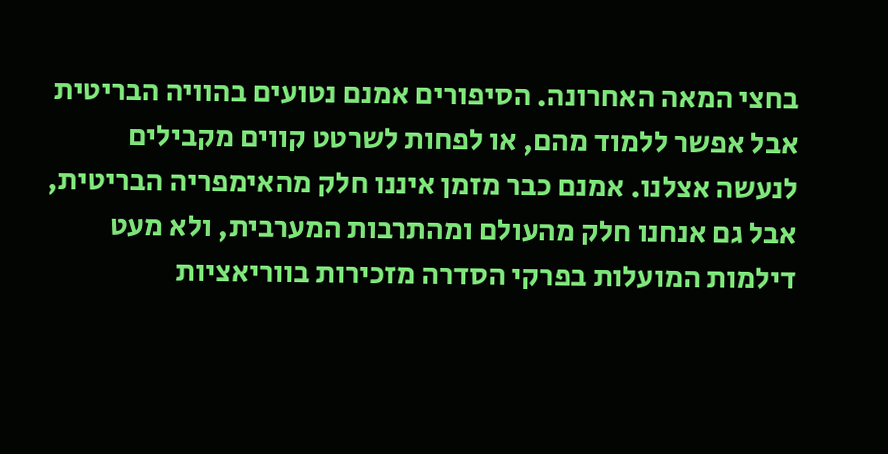בחצי המאה האחרונה. הסיפורים אמנם נטועים בהוויה הבריטית אבל אפשר ללמוד מהם, או לפחות לשרטט קווים מקבילים לנעשה אצלנו. אמנם כבר מזמן איננו חלק מהאימפריה הבריטית, אבל גם אנחנו חלק מהעולם ומהתרבות המערבית, ולא מעט דילמות המועלות בפרקי הסדרה מזכירות בווריאציות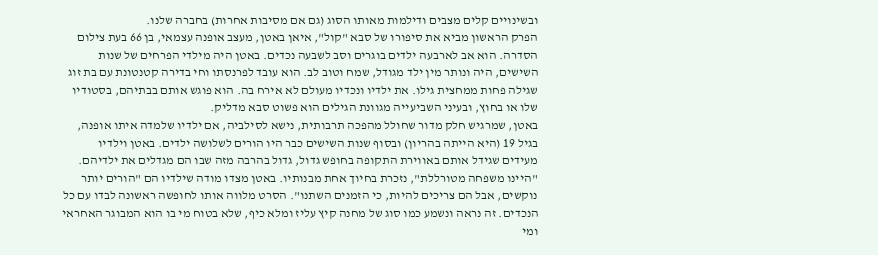ובשינויים קלים מצבים ודילמות מאותו הסוג (גם אם מסיבות אחרות) בחברה שלנו.
הפרק הראשון מביא את סיפורו של סבא "קול", איאן באטן, מעצב אופנה עצמאי, בן 66 בעת צילום הסדרה. הוא אב לארבעה ילדים בוגרים וסב לשבעה נכדים. באטן היה מילדי הפרחים של שנות השישים, היה ונותר מין ילד מגודל, שמח וטוב לב. הוא עובד לפרנסתו וחי בדירה קטנטונת עם בת זוג שגילה פחות ממחצית גילו. את ילדיו ונכדיו מעולם לא אירח בה. הוא פוגש אותם בבתיהם, בסטודיו שלו או בחוץ, ובעיני השביעייה מגוונת הגילים הוא פשוט סבא מדליק.
באטן, שמרגיש חלק מדור שחולל מהפכה תרבותית, נישא לסילביה, אם ילדיו שלמדה איתו אופנה, בגיל 19 (היא הייתה בהריון) ובסוף שנות השישים כבר היו הורים לשלושה ילדים. באטן וילדיו מעידים שגידל אותם באווירת התקופה בחופש גדול, גדול בהרבה מזה שבו הם מגדלים את ילדיהם. "היינו משפחה מטורללת", נזכרת בחיוך אחת מבנותיו. באטן מצדו מודה שילדיו הם "הורים יותר נוקשים, אבל הם צריכים להיות, כי הזמנים השתנו". הסרט מלווה אותו לחופשה ראשונה לבדו עם כל הנכדים. זה נראה ונשמע כמו סוג של מחנה קיץ עליז ומלא כיף, שלא בטוח מי בו הוא המבוגר האחראי ומי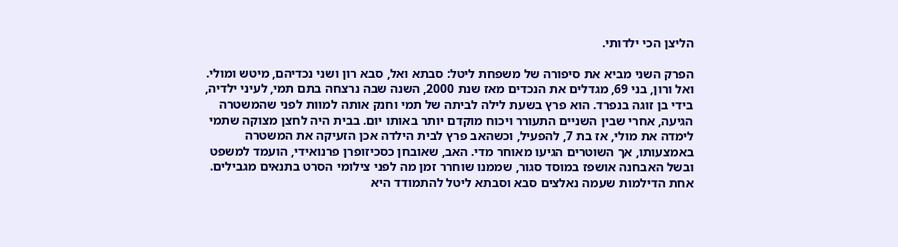הליצן הכי ילדותי.

הפרק השני מביא את סיפורה של משפחת ליטל: סבתא ואל, סבא רון ושני נכדיהם, מיטש ומולי. ואל ורון, בני 69, מגדלים את הנכדים מאז שנת 2000, השנה שבה נרצחה בתם תמי, לעיני ילדיה, בידי בן זוגה בנפרד. הוא פרץ בשעת לילה לביתה של תמי וחנק אותה למוות לפני שהמשטרה הגיעה, אחרי שבין השניים התעורר ויכוח מוקדם יותר באותו יום. בבית היה לחצן מצוקה שתמי לימדה את מולי, אז בת 7, להפעיל, וכשהאב פרץ לבית הילדה אכן הזעיקה את המשטרה באמצעותו, אך השוטרים הגיעו מאוחר מדי. האב, שאובחן כסכיזופרן פרנואידי, הועמד למשפט ובשל האבחנה אושפז במוסד סגור, שממנו שוחרר זמן מה לפני צילומי הסרט בתנאים מגבילים.
אחת הדילמות שעמה נאלצים סבא וסבתא ליטל להתמודד היא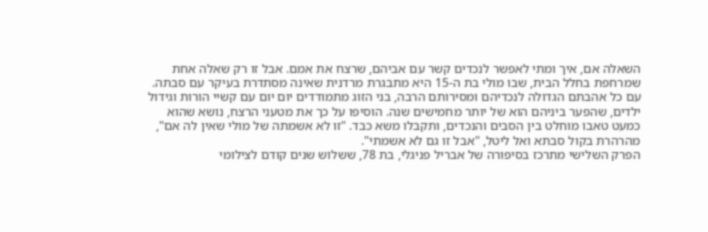השאלה אם, איך ומתי לאפשר לנכדים קשר עם אביהם, שרצח את אמם. אבל זו רק שאלה אחת שמרחפת בחלל הבית, שבו מולי בת ה-15 היא מתבגרת מרדנית שאינה מסתדרת בעיקר עם סבתה. עם כל אהבתם הגדולה לנכדיהם ומסירותם הרבה, בני הזוג מתמודדים יום יום עם קשיי הורות וגידול ילדים, שהפער ביניהם הוא של יותר מחמישים שנה. הוסיפו על כך את מטעני הרצח, נושא שהוא כמעט טאבו מוחלט בין הסבים והנכדים, ותקבלו משא כבד. "זו לא אשמתה של מולי שאין לה אם", מהרהרת בקול סבתא ואל ליטל, "אבל זו גם לא אשמתי".
הפרק השלישי מתרכז בסיפורה של אבריל פניגלי, בת 78, ששלוש שנים קודם לצילומי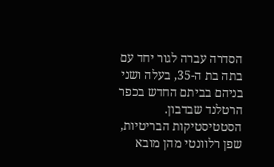הסדרה עברה לגור יחד עם בתה בת ה-35, בעלה ושני בניהם בביתם החדש בכפר הרטלנד שבדבון. הסטטיסטיקות הבריטיות, שפן רלוונטי מהן מובא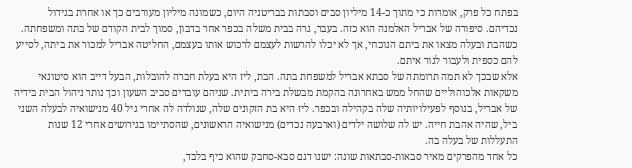בפתח כל פרק, אומרות כי מתוך כ-14 מיליון סבים וסבתות בבריטניה היום, כשמונה מיליון מעורבים כך או אחרת בגידול נכדיהם. סיפורה של אבריל האלמנה הוא כזה. בעבר, גרה בבית משלה בכפר אחר בדבון, סמוך לבית הקודם של בתה ומשפחתה. כשהבת ובעלה מצאו את ביתם הנוכחי, אך לא יכלו להרשות לעצמם לרכוש אותו בעצמם, החליטה אבריל למכור את ביתה, לסייע להם כספית ולעבור לגור איתם.
אלא שבכך לא תמה תרומתה של סבתא אבריל למשפחת בתה. הבת, ליז היא בעלת חברה להובלות, הבעל דייב הוא סיטונאי משקאות אלכוהוליים שהחל ממש באחרונה בהקמת מבשלת בירה ביתית. שניהם עובדים סביב השעון וכך נותר ניהול הבית בידיה של אבריל, בנוסף לפעילויותיה שלה בקהילה ובכפר. ליז היא בת הזקונים שלה, שנולדה לה אחרי גיל 40 מנישואיה לבעלה השני ביל, שהיה אהבת חייה. יש לה שלושה ילדים (וארבעה נכדים) מנישואיה הראשונים, שהסתיימו בגירושים אחרי 12 שנות התעללות של בעלה בה.
כל אחד מהפרקים מאיר סבאות-סבתאות שונה: ישנו דגם סבא-סחבק שהוא כיף בלבד,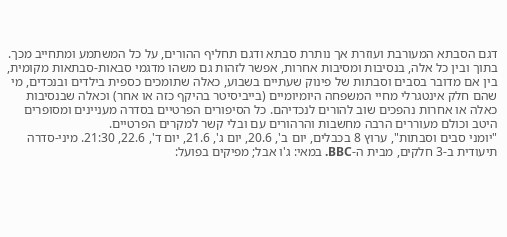דגם הסבתא המעורבת ועוזרת אך נותרת סבתא ודגם תחליף ההורים, על כל המשתמע ומתחייב מכך. בתוך ובין כל אלה, בנסיבות ומסיבות אחרות, אפשר לזהות גם משהו מדגמי סבאות-סבתאות מקומית, בין אם מדובר בסבים וסבתות של פינוק שעתיים בשבוע, כאלה שתומכים כספית בילדים ובנכדים, מי שהם חלק אינטגרלי מחיי המשפחה היומיומיים (בייביסיטר בהיקף כזה או אחר) וכאלה שבנסיבות כאלה או אחרות נהפכים שוב להורים לנכדיהם. כל הסיפורים הפרטיים בסדרה מעניינים ומסופרים היטב וכולם מעוררים הרבה מחשבות והרהורים עם ובלי קשר למקרים הפרטיים.
"יומני סבים וסבתות", ערוץ 8 בכבלים, יום ב', 20.6, יום ג', 21.6, יום ד', 22.6, 21:30. מיני-סדרה תיעודית ב-3 חלקים, מבית ה-BBC. במאי: ג'ו אבל; מפיקים בפועל: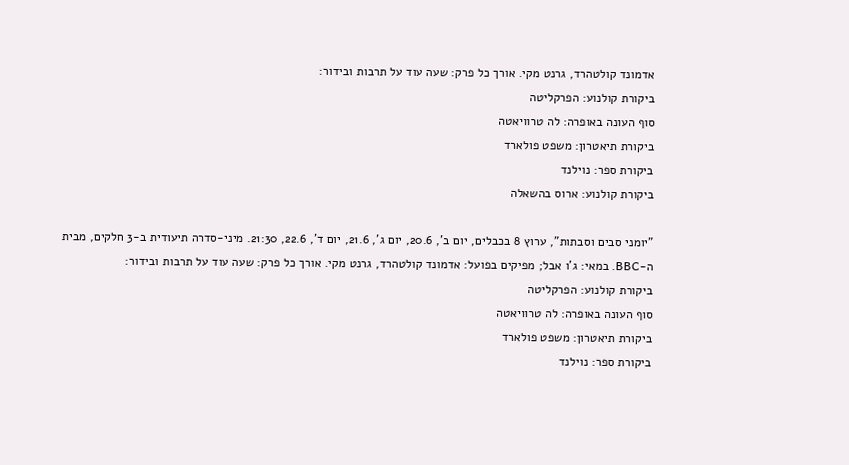אדמונד קולטהרד, גרנט מקי. אורך כל פרק: שעה עוד על תרבות ובידור:
ביקורת קולנוע: הפרקליטה
סוף העונה באופרה: לה טרוויאטה
ביקורת תיאטרון: משפט פולארד
ביקורת ספר: נוילנד
ביקורת קולנוע: ארוס בהשאלה

"יומני סבים וסבתות", ערוץ 8 בכבלים, יום ב', 20.6, יום ג', 21.6, יום ד', 22.6, 21:30. מיני-סדרה תיעודית ב-3 חלקים, מבית ה-BBC. במאי: ג'ו אבל; מפיקים בפועל: אדמונד קולטהרד, גרנט מקי. אורך כל פרק: שעה עוד על תרבות ובידור:
ביקורת קולנוע: הפרקליטה
סוף העונה באופרה: לה טרוויאטה
ביקורת תיאטרון: משפט פולארד
ביקורת ספר: נוילנד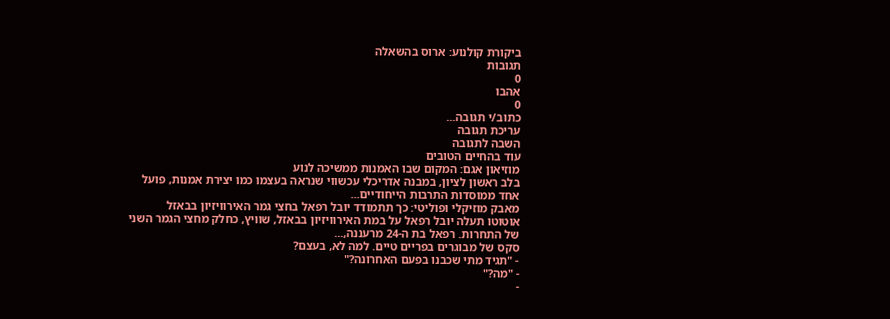ביקורת קולנוע: ארוס בהשאלה
תגובות
0
אהבו
0
כתוב/י תגובה...
עריכת תגובה
השבה לתגובה
עוד בהחיים הטובים
מוזיאון אגם: המקום שבו האמנות ממשיכה לנוע
בלב ראשון לציון, במבנה אדריכלי עכשווי שנראה בעצמו כמו יצירת אמנות, פועל אחד ממוסדות התרבות הייחודיים...
מאבק מוזיקלי ופוליטי: כך תתמודד יובל רפאל בחצי גמר האירוויזיון בבאזל
אוטוטו תעלה יובל רפאל על במת האירוויזיון בבאזל, שוויץ, כחלק מחצי הגמר השני של התחרות. רפאל בת ה-24 מרעננה,...
סקס של מבוגרים בפריים טיים. למה לא, בעצם?
- "תגיד מתי שכבנו בפעם האחרונה?"
- "מה?"
-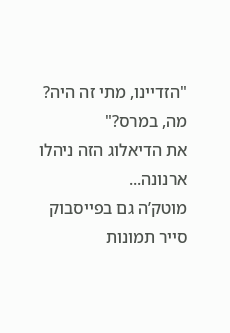"הזדיינו, מתי זה היה? מה, במרס?"
את הדיאלוג הזה ניהלו ארנונה...
מוטק’ה גם בפייסבוק
סייר תמונות